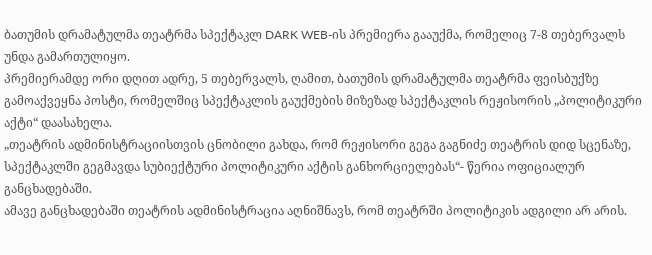ბათუმის დრამატულმა თეატრმა სპექტაკლ DARK WEB-ის პრემიერა გააუქმა, რომელიც 7-8 თებერვალს უნდა გამართულიყო.
პრემიერამდე ორი დღით ადრე, 5 თებერვალს, ღამით, ბათუმის დრამატულმა თეატრმა ფეისბუქზე გამოაქვეყნა პოსტი, რომელშიც სპექტაკლის გაუქმების მიზეზად სპექტაკლის რეჟისორის „პოლიტიკური აქტი“ დაასახელა.
„თეატრის ადმინისტრაციისთვის ცნობილი გახდა, რომ რეჟისორი გეგა გაგნიძე თეატრის დიდ სცენაზე, სპექტაკლში გეგმავდა სუბიექტური პოლიტიკური აქტის განხორციელებას“- წერია ოფიციალურ განცხადებაში.
ამავე განცხადებაში თეატრის ადმინისტრაცია აღნიშნავს, რომ თეატრში პოლიტიკის ადგილი არ არის.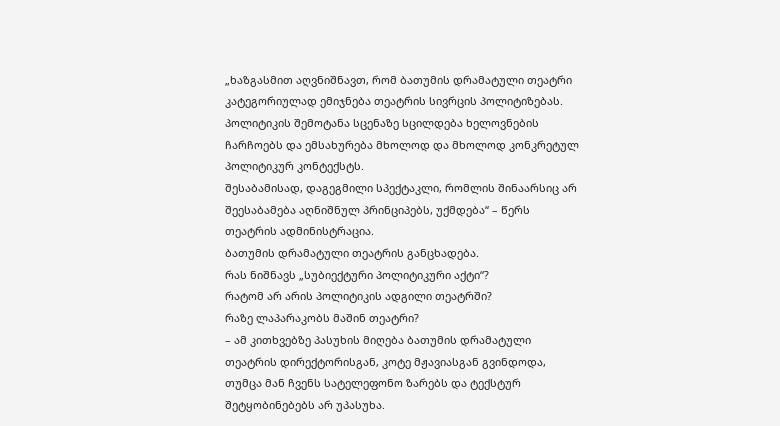„ხაზგასმით აღვნიშნავთ, რომ ბათუმის დრამატული თეატრი კატეგორიულად ემიჯნება თეატრის სივრცის პოლიტიზებას. პოლიტიკის შემოტანა სცენაზე სცილდება ხელოვნების ჩარჩოებს და ემსახურება მხოლოდ და მხოლოდ კონკრეტულ პოლიტიკურ კონტექსტს.
შესაბამისად, დაგეგმილი სპექტაკლი, რომლის შინაარსიც არ შეესაბამება აღნიშნულ პრინციპებს, უქმდება“ – წერს თეატრის ადმინისტრაცია.
ბათუმის დრამატული თეატრის განცხადება.
რას ნიშნავს „სუბიექტური პოლიტიკური აქტი“?
რატომ არ არის პოლიტიკის ადგილი თეატრში?
რაზე ლაპარაკობს მაშინ თეატრი?
– ამ კითხვებზე პასუხის მიღება ბათუმის დრამატული თეატრის დირექტორისგან, კოტე მჟავიასგან გვინდოდა, თუმცა მან ჩვენს სატელეფონო ზარებს და ტექსტურ შეტყობინებებს არ უპასუხა.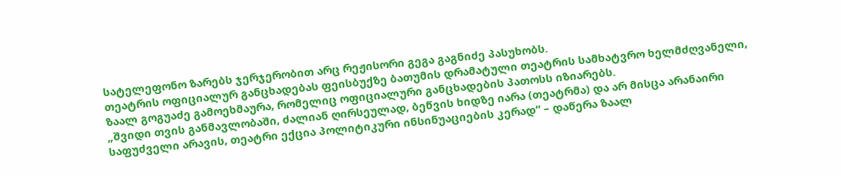სატელეფონო ზარებს ჯერჯერობით არც რეჟისორი გეგა გაგნიძე პასუხობს.
თეატრის ოფიციალურ განცხადებას ფეისბუქზე ბათუმის დრამატული თეატრის სამხატვრო ხელმძღვანელი, ზაალ გოგუაძე გამოეხმაურა, რომელიც ოფიციალური განცხადების პათოსს იზიარებს.
„შვიდი თვის განმავლობაში, ძალიან ღირსეულად, ბეწვის ხიდზე იარა (თეატრმა) და არ მისცა არანაირი საფუძველი არავის, თეატრი ექცია პოლიტიკური ინსინუაციების კერად“ – დაწერა ზაალ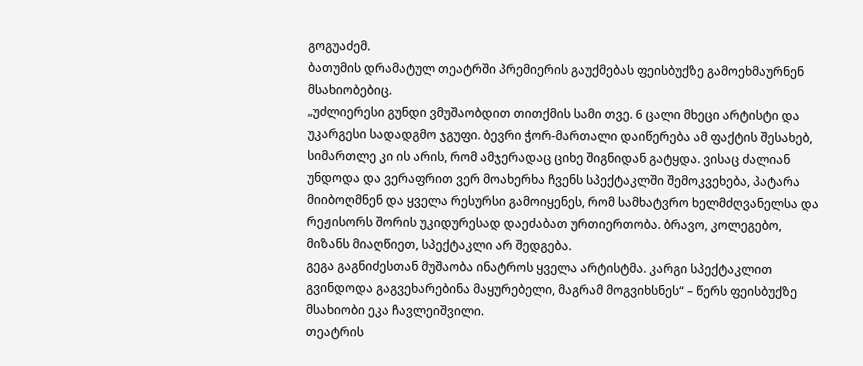გოგუაძემ.
ბათუმის დრამატულ თეატრში პრემიერის გაუქმებას ფეისბუქზე გამოეხმაურნენ მსახიობებიც.
„უძლიერესი გუნდი ვმუშაობდით თითქმის სამი თვე. 6 ცალი მხეცი არტისტი და უკარგესი სადადგმო ჯგუფი. ბევრი ჭორ-მართალი დაიწერება ამ ფაქტის შესახებ, სიმართლე კი ის არის, რომ ამჯერადაც ციხე შიგნიდან გატყდა. ვისაც ძალიან უნდოდა და ვერაფრით ვერ მოახერხა ჩვენს სპექტაკლში შემოკვეხება, პატარა მიიბოღმნენ და ყველა რესურსი გამოიყენეს, რომ სამხატვრო ხელმძღვანელსა და რეჟისორს შორის უკიდურესად დაეძაბათ ურთიერთობა. ბრავო, კოლეგებო, მიზანს მიაღწიეთ, სპექტაკლი არ შედგება.
გეგა გაგნიძესთან მუშაობა ინატროს ყველა არტისტმა. კარგი სპექტაკლით გვინდოდა გაგვეხარებინა მაყურებელი, მაგრამ მოგვიხსნეს“ – წერს ფეისბუქზე მსახიობი ეკა ჩავლეიშვილი.
თეატრის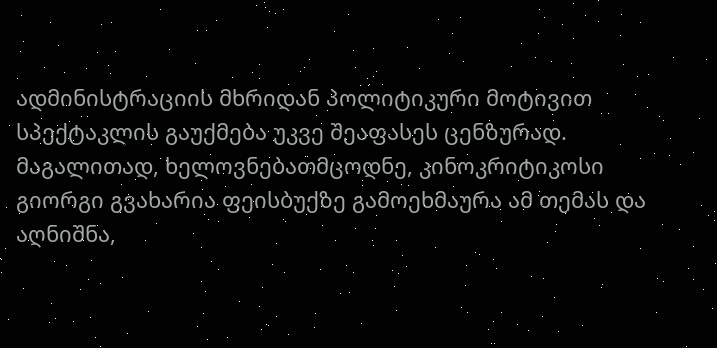ადმინისტრაციის მხრიდან პოლიტიკური მოტივით სპექტაკლის გაუქმება უკვე შეაფასეს ცენზურად.
მაგალითად, ხელოვნებათმცოდნე, კინოკრიტიკოსი გიორგი გვახარია ფეისბუქზე გამოეხმაურა ამ თემას და აღნიშნა,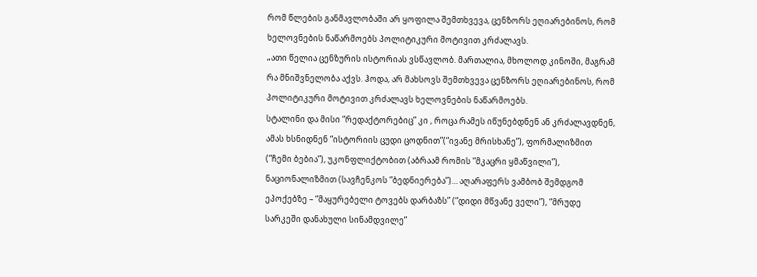რომ წლების განმავლობაში არ ყოფილა შემთხვევა, ცენზორს ეღიარებინოს, რომ ხელოვნების ნაწარმოებს პოლიტიკური მოტივით კრძალავს.
„ათი წელია ცენზურის ისტორიას ვსწავლობ. მართალია, მხოლოდ კინოში, მაგრამ რა მნიშვნელობა აქვს. ჰოდა, არ მახსოვს შემთხვევა ცენზორს ეღიარებინოს, რომ პოლიტიკური მოტივით კრძალავს ხელოვნების ნაწარმოებს.
სტალინი და მისი “რედაქტორებიც” კი , როცა რამეს იწუნებდნენ ან კრძალავდნენ, ამას ხსნიდნენ “ისტორიის ცუდი ცოდნით”(“ივანე მრისხანე”), ფორმალიზმით (“ჩემი ბებია”), უკონფლიქტობით (აბრაამ რომის “მკაცრი ყმაწვილი”), ნაციონალიზმით (სავჩენკოს “ბედნიერება”)… აღარაფერს ვამბობ შემდგომ ეპოქებზე – “მაყურებელი ტოვებს დარბაზს” (“დიდი მწვანე ველი”), “მრუდე სარკეში დანახული სინამდვილე”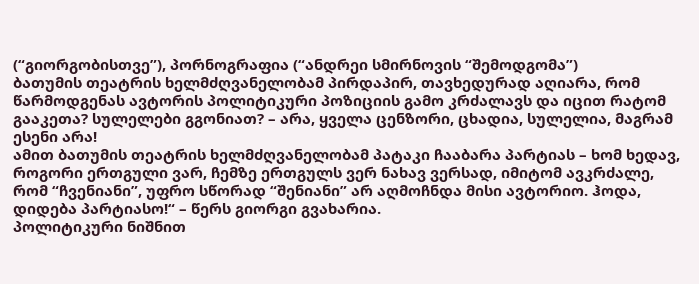(“გიორგობისთვე”), პორნოგრაფია (“ანდრეი სმირნოვის “შემოდგომა”)
ბათუმის თეატრის ხელმძღვანელობამ პირდაპირ, თავხედურად აღიარა, რომ წარმოდგენას ავტორის პოლიტიკური პოზიციის გამო კრძალავს და იცით რატომ გააკეთა? სულელები გგონიათ? – არა, ყველა ცენზორი, ცხადია, სულელია, მაგრამ ესენი არა!
ამით ბათუმის თეატრის ხელმძღვანელობამ პატაკი ჩააბარა პარტიას – ხომ ხედავ, როგორი ერთგული ვარ, ჩემზე ერთგულს ვერ ნახავ ვერსად, იმიტომ ავკრძალე, რომ “ჩვენიანი”, უფრო სწორად “შენიანი” არ აღმოჩნდა მისი ავტორიო. ჰოდა, დიდება პარტიასო!“ – წერს გიორგი გვახარია.
პოლიტიკური ნიშნით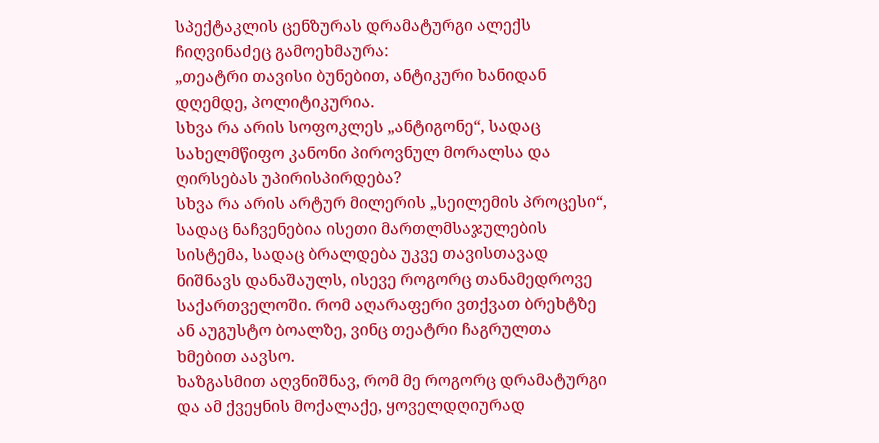სპექტაკლის ცენზურას დრამატურგი ალექს ჩიღვინაძეც გამოეხმაურა:
„თეატრი თავისი ბუნებით, ანტიკური ხანიდან დღემდე, პოლიტიკურია.
სხვა რა არის სოფოკლეს „ანტიგონე“, სადაც სახელმწიფო კანონი პიროვნულ მორალსა და ღირსებას უპირისპირდება?
სხვა რა არის არტურ მილერის „სეილემის პროცესი“, სადაც ნაჩვენებია ისეთი მართლმსაჯულების სისტემა, სადაც ბრალდება უკვე თავისთავად ნიშნავს დანაშაულს, ისევე როგორც თანამედროვე საქართველოში. რომ აღარაფერი ვთქვათ ბრეხტზე ან აუგუსტო ბოალზე, ვინც თეატრი ჩაგრულთა ხმებით აავსო.
ხაზგასმით აღვნიშნავ, რომ მე როგორც დრამატურგი და ამ ქვეყნის მოქალაქე, ყოველდღიურად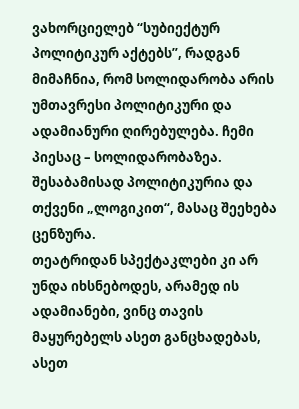ვახორციელებ “სუბიექტურ პოლიტიკურ აქტებს”, რადგან მიმაჩნია, რომ სოლიდარობა არის უმთავრესი პოლიტიკური და ადამიანური ღირებულება. ჩემი პიესაც – სოლიდარობაზეა. შესაბამისად პოლიტიკურია და თქვენი „ლოგიკით“, მასაც შეეხება ცენზურა.
თეატრიდან სპექტაკლები კი არ უნდა იხსნებოდეს, არამედ ის ადამიანები, ვინც თავის მაყურებელს ასეთ განცხადებას, ასეთ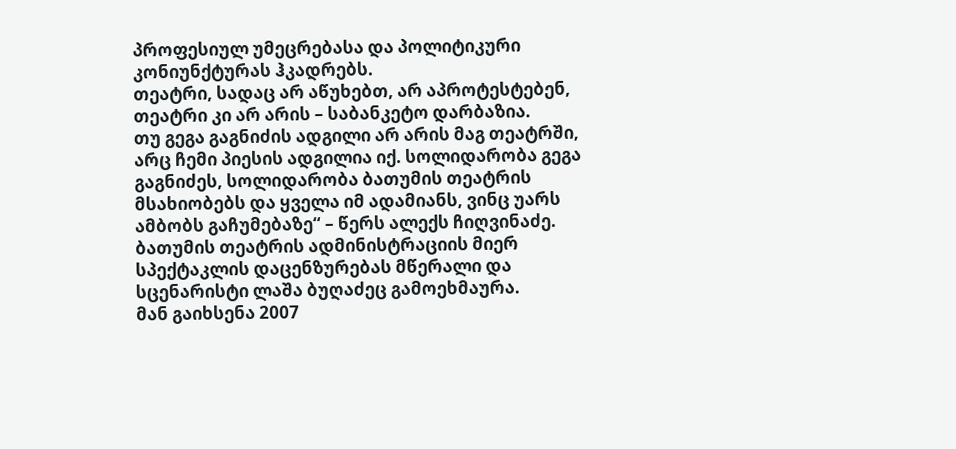პროფესიულ უმეცრებასა და პოლიტიკური კონიუნქტურას ჰკადრებს.
თეატრი, სადაც არ აწუხებთ, არ აპროტესტებენ, თეატრი კი არ არის – საბანკეტო დარბაზია.
თუ გეგა გაგნიძის ადგილი არ არის მაგ თეატრში, არც ჩემი პიესის ადგილია იქ. სოლიდარობა გეგა გაგნიძეს, სოლიდარობა ბათუმის თეატრის მსახიობებს და ყველა იმ ადამიანს, ვინც უარს ამბობს გაჩუმებაზე“ – წერს ალექს ჩიღვინაძე.
ბათუმის თეატრის ადმინისტრაციის მიერ სპექტაკლის დაცენზურებას მწერალი და სცენარისტი ლაშა ბუღაძეც გამოეხმაურა.
მან გაიხსენა 2007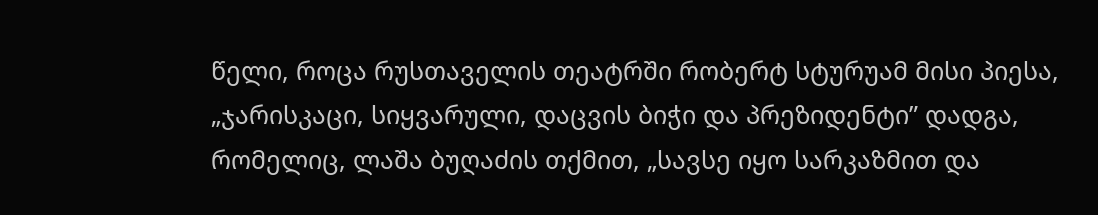წელი, როცა რუსთაველის თეატრში რობერტ სტურუამ მისი პიესა, „ჯარისკაცი, სიყვარული, დაცვის ბიჭი და პრეზიდენტი” დადგა, რომელიც, ლაშა ბუღაძის თქმით, „სავსე იყო სარკაზმით და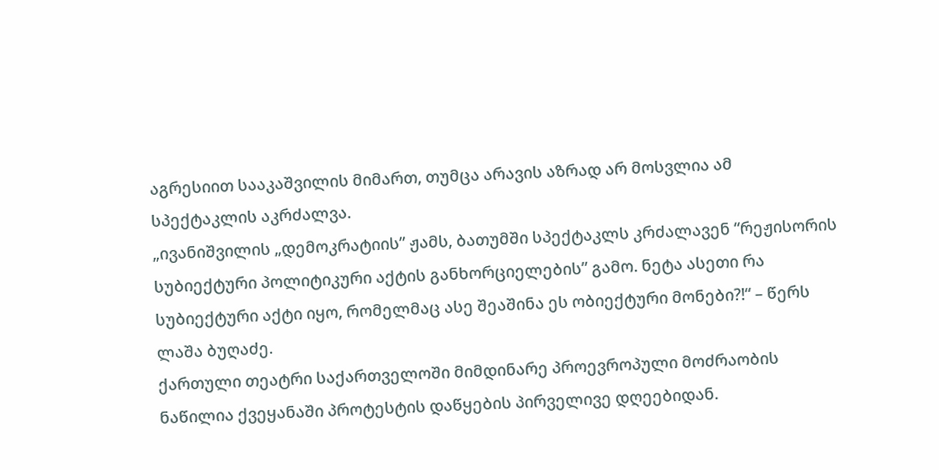აგრესიით სააკაშვილის მიმართ, თუმცა არავის აზრად არ მოსვლია ამ სპექტაკლის აკრძალვა.
„ივანიშვილის „დემოკრატიის” ჟამს, ბათუმში სპექტაკლს კრძალავენ “რეჟისორის სუბიექტური პოლიტიკური აქტის განხორციელების” გამო. ნეტა ასეთი რა სუბიექტური აქტი იყო, რომელმაც ასე შეაშინა ეს ობიექტური მონები?!“ – წერს ლაშა ბუღაძე.
ქართული თეატრი საქართველოში მიმდინარე პროევროპული მოძრაობის ნაწილია ქვეყანაში პროტესტის დაწყების პირველივე დღეებიდან.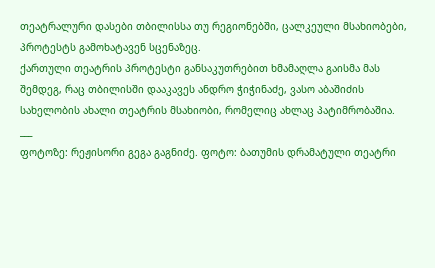თეატრალური დასები თბილისსა თუ რეგიონებში, ცალკეული მსახიობები, პროტესტს გამოხატავენ სცენაზეც.
ქართული თეატრის პროტესტი განსაკუთრებით ხმამაღლა გაისმა მას შემდეგ, რაც თბილისში დააკავეს ანდრო ჭიჭინაძე, ვასო აბაშიძის სახელობის ახალი თეატრის მსახიობი, რომელიც ახლაც პატიმრობაშია.
___
ფოტოზე: რეჟისორი გეგა გაგნიძე. ფოტო: ბათუმის დრამატული თეატრი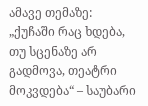ამავე თემაზე:
„ქუჩაში რაც ხდება, თუ სცენაზე არ გადმოვა, თეატრი მოკვდება“ – საუბარი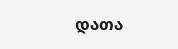დათა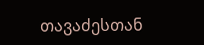თავაძესთან